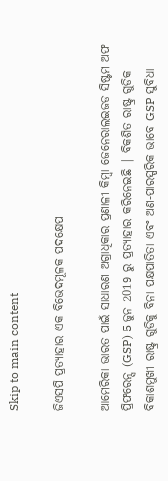Skip to main content

ଜିଏସପି ପ୍ରତ୍ୟାହାର ଏକ ବିଭେଦମୂଳକ ପଦକ୍ଷେପ

ଆମେରିକା ଭାରତ ପାଇଁ ସାଧାରଣ ଅଗ୍ରାଧିକାର ପ୍ରଣାଳୀ କିମ୍ବା ଜେନେରାଲଇଜଡ ସିଷ୍ଟମ ଅଫ ପ୍ରିଫରେନ୍ସ (GSP) 5 ଜୁନ 2019 ରୁ ପ୍ରତ୍ୟାହାର କରିନେଇଛି | ବିକଶିତ ରାଷ୍ଟ୍ର ଗୁଡିକ ବିକାଶମୁଖୀ ରାଷ୍ଟ୍ର ଗୁଡିକୁ ବିନା ପକ୍ଷପାତିତା ଏବଂ ଅଣ-ପାରସ୍ପରିକ ଭାବେ GSP ସୁବିଧା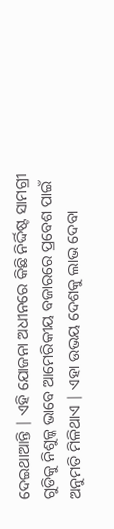ଦେଇଥାଆନ୍ତି | ଏହି ଯୋଜନା ଅଧୀନରେ କିଛି ନିର୍ଦ୍ଦିଷ୍ଟ ସାମଗ୍ରୀ ଗୁଡିକୁ ନିଶୁଳ୍କ ଭାବେ ଆମେରିକୀୟ ବଜାରରେ ପ୍ରବେଶ ପାଇଁ ଅନୁମତି ମିଳିଥାଏ | ଏହା ଉଭୟ ଦେଶକୁ ଲାଭ ଦେବା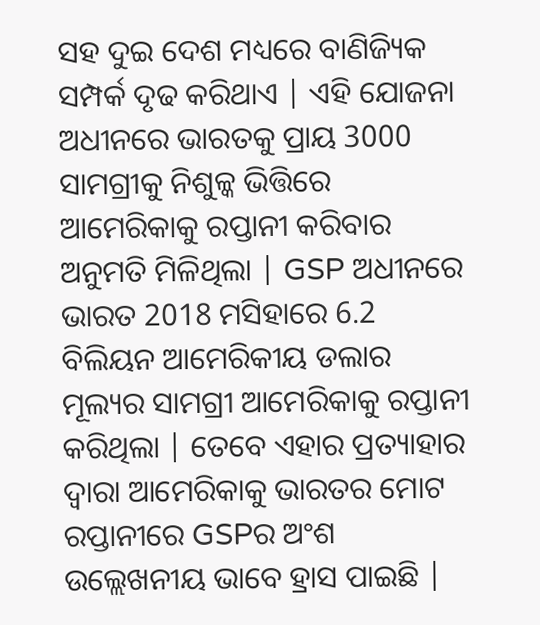ସହ ଦୁଇ ଦେଶ ମଧ୍ୟରେ ବାଣିଜ୍ୟିକ ସମ୍ପର୍କ ଦୃଢ କରିଥାଏ | ଏହି ଯୋଜନା ଅଧୀନରେ ଭାରତକୁ ପ୍ରାୟ 3000 ସାମଗ୍ରୀକୁ ନିଶୁଳ୍କ ଭିତ୍ତିରେ ଆମେରିକାକୁ ରପ୍ତାନୀ କରିବାର ଅନୁମତି ମିଳିଥିଲା | GSP ଅଧୀନରେ ଭାରତ 2018 ମସିହାରେ 6.2 ବିଲିୟନ ଆମେରିକୀୟ ଡଲାର ମୂଲ୍ୟର ସାମଗ୍ରୀ ଆମେରିକାକୁ ରପ୍ତାନୀ କରିଥିଲା | ତେବେ ଏହାର ପ୍ରତ୍ୟାହାର ଦ୍ୱାରା ଆମେରିକାକୁ ଭାରତର ମୋଟ ରପ୍ତାନୀରେ GSPର ଅଂଶ ଉଲ୍ଲେଖନୀୟ ଭାବେ ହ୍ରାସ ପାଇଛି |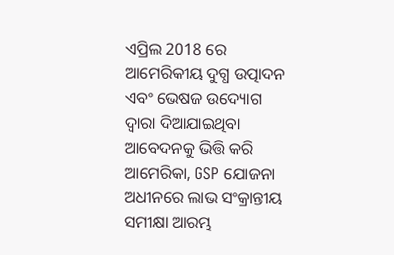ଏପ୍ରିଲ 2018 ରେ ଆମେରିକୀୟ ଦୁଗ୍ଧ ଉତ୍ପାଦନ ଏବଂ ଭେଷଜ ଉଦ୍ୟୋଗ ଦ୍ୱାରା ଦିଆଯାଇଥିବା ଆବେଦନକୁ ଭିତ୍ତି କରି ଆମେରିକା, GSP ଯୋଜନା ଅଧୀନରେ ଲାଭ ସଂକ୍ରାନ୍ତୀୟ ସମୀକ୍ଷା ଆରମ୍ଭ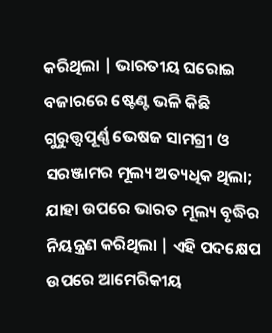କରିଥିଲା | ଭାରତୀୟ ଘରୋଇ ବଜାରରେ ଷ୍ଟେଣ୍ଟ ଭଳି କିଛି ଗୁରୁତ୍ତ୍ୱପୂର୍ଣ୍ଣ ଭେଷଜ ସାମଗ୍ରୀ ଓ ସରଞ୍ଜାମର ମୂଲ୍ୟ ଅତ୍ୟଧିକ ଥିଲା; ଯାହା ଉପରେ ଭାରତ ମୂଲ୍ୟ ବୃଦ୍ଧିର ନିୟନ୍ତ୍ରଣ କରିଥିଲା | ଏହି ପଦକ୍ଷେପ ଉପରେ ଆମେରିକୀୟ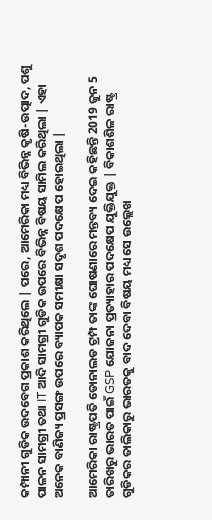କମ୍ପାନୀ ଗୁଡିକ ଉଦବେଗ ପ୍ରକାଶ କରିଥିଲେ | ପରେ, ଆମେରିକା ମଧ୍ୟ ବିଭିନ୍ନ କୃଷି-ଉତ୍ପାଦ, ପଶୁ ପାଳନ ସାମଗ୍ରୀ ତଥା IT ଆଦି ସାମଗ୍ରୀ ଗୁଡିକ ଉପରେ ବିଭିନ୍ନ ବିଷୟ ସାମିଲ କରିଥିଲା | ଏହା ଅନେକ ବାଣିଜ୍ୟ ପ୍ରସଙ୍ଗ ଉପରେ ବ୍ୟାପକ ସମୀକ୍ଷା ସଦୃଶ ପଦକ୍ଷେପ ହୋଇଥିଲା |

ଆମେରିକା ରାଷ୍ଟ୍ରପତି ଡୋନାଲଡ ଟ୍ରମ୍ପ ତାଙ୍କ ଘୋଷଣାରେ ମନ୍ତବ୍ୟ ଦେଇ କହିଛନ୍ତି 2019 ଜୁନ 5 ତାରିଖରୁ ଭାରତ ପାଇଁ GSP ଯୋଜନା ପ୍ରତ୍ୟାହାର ପଦକ୍ଷେପ ଯୁକ୍ତିଯୁକ୍ତ | ବିକାଶଶିଳ ରାଷ୍ଟ୍ର ଗୁଡିକର ତାଲିକାରୁ ଭାରତକୁ ବାଦ ଦେବା ବିଷୟ ମଧ୍ୟ ସେ ଉଲ୍ଲେଖ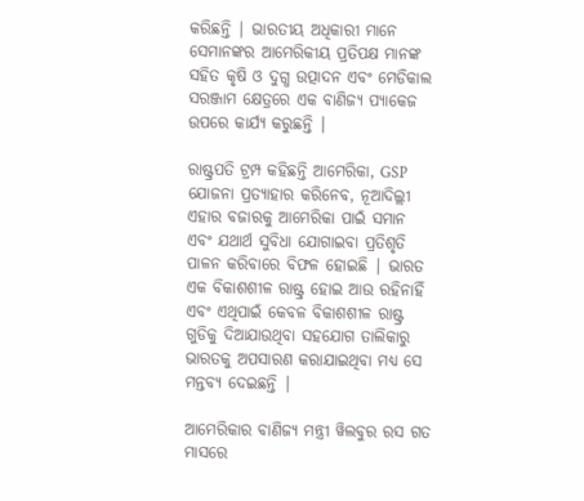କରିଛନ୍ତି | ଭାରତୀୟ ଅଧିକାରୀ ମାନେ ସେମାନଙ୍କର ଆମେରିକୀୟ ପ୍ରତିପକ୍ଷ ମାନଙ୍କ ସହିତ କୃଷି ଓ ଦୁଗ୍ଧ ଉତ୍ପାଦନ ଏବଂ ମେଡିକାଲ ସରଞ୍ଜାମ କ୍ଷେତ୍ରରେ ଏକ ବାଣିଜ୍ୟ ପ୍ୟାକେଜ ଉପରେ କାର୍ଯ୍ୟ କରୁଛନ୍ତି |

ରାଷ୍ଟ୍ରପତି ଟ୍ରମ୍ପ କହିଛନ୍ତି ଆମେରିକା, GSP ଯୋଜନା ପ୍ରତ୍ୟାହାର କରିନେବ, ନୂଆଦିଲ୍ଲୀ ଏହାର ବଜାରକୁ ଆମେରିକା ପାଇଁ ସମାନ ଏବଂ ଯଥାର୍ଥ ସୁବିଧା ଯୋଗାଇବା ପ୍ରତିଶୃତି ପାଳନ କରିବାରେ ବିଫଳ ହୋଇଛି | ଭାରତ ଏକ ବିକାଶଶୀଳ ରାଷ୍ଟ୍ର ହୋଇ ଆଉ ରହିନାହିଁ ଏବଂ ଏଥିପାଇଁ କେବଳ ବିକାଶଶୀଳ ରାଷ୍ଟ୍ର ଗୁଡିକୁ ଦିଆଯାଉଥିବା ସହଯୋଗ ତାଲିକାରୁ ଭାରତକୁ ଅପସାରଣ କରାଯାଇଥିବା ମଧ୍ୟ ସେ ମନ୍ତବ୍ୟ ଦେଇଛନ୍ତି |

ଆମେରିକାର ବାଣିଜ୍ୟ ମନ୍ତ୍ରୀ ୱିଲବୁର ରସ ଗତ ମାସରେ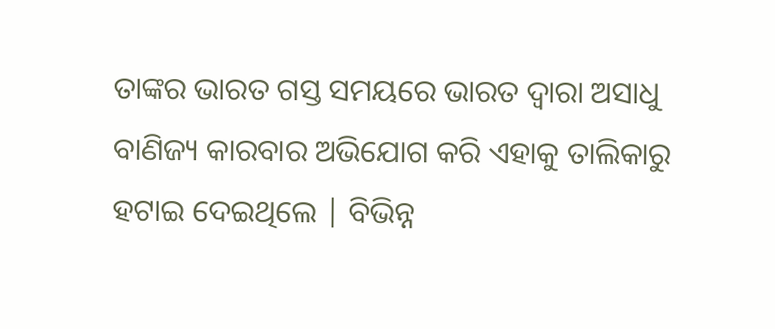ତାଙ୍କର ଭାରତ ଗସ୍ତ ସମୟରେ ଭାରତ ଦ୍ୱାରା ଅସାଧୁ ବାଣିଜ୍ୟ କାରବାର ଅଭିଯୋଗ କରି ଏହାକୁ ତାଲିକାରୁ ହଟାଇ ଦେଇଥିଲେ | ବିଭିନ୍ନ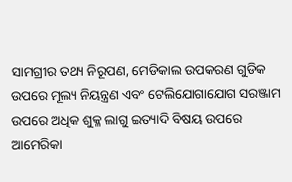ସାମଗ୍ରୀର ତଥ୍ୟ ନିରୂପଣ, ମେଡିକାଲ ଉପକରଣ ଗୁଡିକ ଉପରେ ମୂଲ୍ୟ ନିୟନ୍ତ୍ରଣ ଏବଂ ଟେଲିଯୋଗାଯୋଗ ସରଞ୍ଜାମ ଉପରେ ଅଧିକ ଶୁକ୍ଳ ଲାଗୁ ଇତ୍ୟାଦି ବିଷୟ ଉପରେ ଆମେରିକା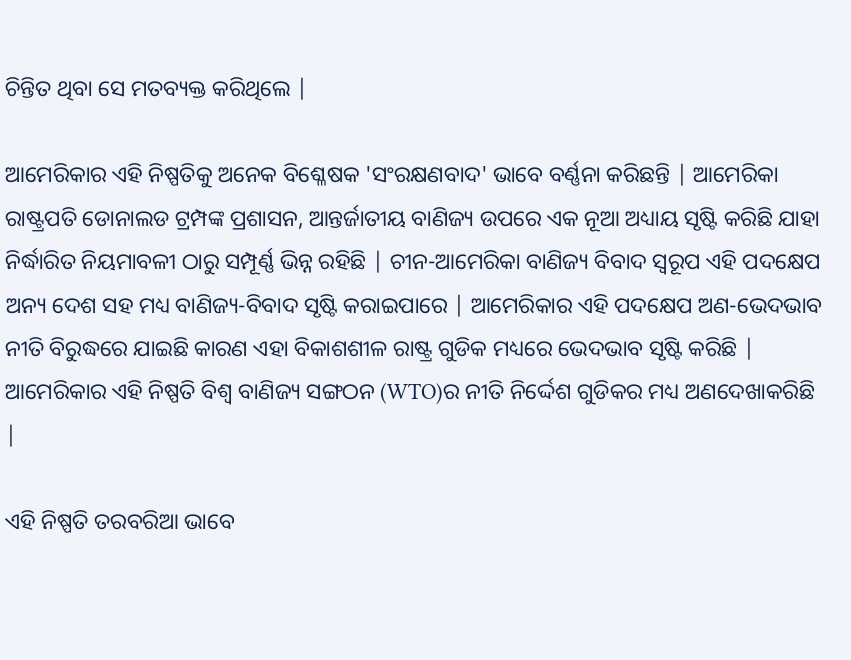ଚିନ୍ତିତ ଥିବା ସେ ମତବ୍ୟକ୍ତ କରିଥିଲେ |

ଆମେରିକାର ଏହି ନିଷ୍ପତିକୁ ଅନେକ ବିଶ୍ଳେଷକ 'ସଂରକ୍ଷଣବାଦ' ଭାବେ ବର୍ଣ୍ଣନା କରିଛନ୍ତି | ଆମେରିକା ରାଷ୍ଟ୍ରପତି ଡୋନାଲଡ ଟ୍ରମ୍ପଙ୍କ ପ୍ରଶାସନ, ଆନ୍ତର୍ଜାତୀୟ ବାଣିଜ୍ୟ ଉପରେ ଏକ ନୂଆ ଅଧ୍ୟାୟ ସୃଷ୍ଟି କରିଛି ଯାହା ନିର୍ଦ୍ଧାରିତ ନିୟମାବଳୀ ଠାରୁ ସମ୍ପୂର୍ଣ୍ଣ ଭିନ୍ନ ରହିଛି | ଚୀନ-ଆମେରିକା ବାଣିଜ୍ୟ ବିବାଦ ସ୍ୱରୂପ ଏହି ପଦକ୍ଷେପ ଅନ୍ୟ ଦେଶ ସହ ମଧ୍ୟ ବାଣିଜ୍ୟ-ବିବାଦ ସୃଷ୍ଟି କରାଇପାରେ | ଆମେରିକାର ଏହି ପଦକ୍ଷେପ ଅଣ-ଭେଦଭାବ ନୀତି ବିରୁଦ୍ଧରେ ଯାଇଛି କାରଣ ଏହା ବିକାଶଶୀଳ ରାଷ୍ଟ୍ର ଗୁଡିକ ମଧ୍ୟରେ ଭେଦଭାବ ସୃଷ୍ଟି କରିଛି | ଆମେରିକାର ଏହି ନିଷ୍ପତି ବିଶ୍ୱ ବାଣିଜ୍ୟ ସଙ୍ଗଠନ (WTO)ର ନୀତି ନିର୍ଦ୍ଦେଶ ଗୁଡିକର ମଧ୍ୟ ଅଣଦେଖାକରିଛି |

ଏହି ନିଷ୍ପତି ତରବରିଆ ଭାବେ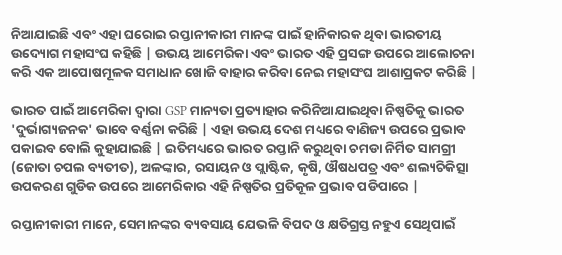ନିଆଯାଇଛି ଏବଂ ଏହା ଘରୋଇ ରପ୍ତାନୀକାରୀ ମାନଙ୍କ ପାଇଁ ହାନିକାରକ ଥିବା ଭାରତୀୟ ଉଦ୍ୟୋଗ ମହାସଂଘ କହିଛି | ଉଭୟ ଆମେରିକା ଏବଂ ଭାରତ ଏହି ପ୍ରସଙ୍ଗ ଉପରେ ଆଲୋଚନା କରି ଏକ ଆପୋଷମୂଳକ ସମାଧାନ ଖୋଜି ବାହାର କରିବା ନେଇ ମହାସଂଘ ଆଶାପ୍ରକଟ କରିଛି |

ଭାରତ ପାଇଁ ଆମେରିକା ଦ୍ୱାରା GSP ମାନ୍ୟତା ପ୍ରତ୍ୟାହାର କରିନିଆଯାଇଥିବା ନିଷ୍ପତିକୁ ଭାରତ 'ଦୁର୍ଭାଗ୍ୟଜନକ' ଭାବେ ବର୍ଣ୍ଣନା କରିଛି | ଏହା ଉଭୟ ଦେଶ ମଧ୍ୟରେ ବାଣିଜ୍ୟ ଉପରେ ପ୍ରଭାବ ପକାଇବ ବୋଲି କୁହାଯାଇଛି | ଇତିମଧ୍ୟରେ ଭାରତ ରପ୍ତାନି କରୁଥିବା ଚମଡା ନିର୍ମିତ ସାମଗ୍ରୀ (ଜୋତା ଚପଲ ବ୍ୟତୀତ), ଅଳଙ୍କାର, ରସାୟନ ଓ ପ୍ଲାଷ୍ଟିକ, କୃଷି, ଔଷଧପତ୍ର ଏବଂ ଶଲ୍ୟଚିକିତ୍ସା ଉପକରଣ ଗୁଡିକ ଉପରେ ଆମେରିକାର ଏହି ନିଷ୍ପତିର ପ୍ରତିକୂଳ ପ୍ରଭାବ ପଡିପାରେ |

ରପ୍ତାନୀକାରୀ ମାନେ, ସେମାନଙ୍କର ବ୍ୟବସାୟ ଯେଭଳି ବିପଦ ଓ କ୍ଷତିଗ୍ରସ୍ତ ନହୁଏ ସେଥିପାଇଁ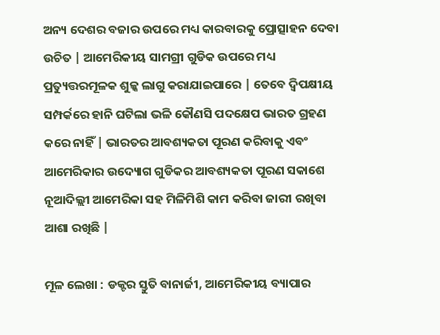ଅନ୍ୟ ଦେଶର ବଜାର ଉପରେ ମଧ୍ୟ କାରବାରକୁ ପ୍ରୋତ୍ସାହନ ଦେବା ଉଚିତ | ଆମେରିକୀୟ ସାମଗ୍ରୀ ଗୁଡିକ ଉପରେ ମଧ୍ୟ ପ୍ରତ୍ୟୁତ୍ତରମୂଳକ ଶୁଳ୍କ ଲାଗୁ କରାଯାଇପାରେ | ତେବେ ଦ୍ବିପକ୍ଷୀୟ ସମ୍ପର୍କରେ ହାନି ଘଟିଲା ଭଳି କୌଣସି ପଦକ୍ଷେପ ଭାରତ ଗ୍ରହଣ କରେ ନାହିଁ | ଭାରତର ଆବଶ୍ୟକତା ପୂରଣ କରିବାକୁ ଏବଂ ଆମେରିକାର ଉଦ୍ୟୋଗ ଗୁଡିକର ଆବଶ୍ୟକତା ପୂରଣ ସକାଶେ ନୂଆଦିଲ୍ଲୀ ଆମେରିକା ସହ ମିଳିମିଶି କାମ କରିବା ଜାରୀ ରଖିବା ଆଶା ରଖିଛି |

ମୂଳ ଲେଖା : ଡକ୍ଟର ସ୍ତୁତି ବାନାର୍ଜୀ, ଆମେରିକୀୟ ବ୍ୟାପାର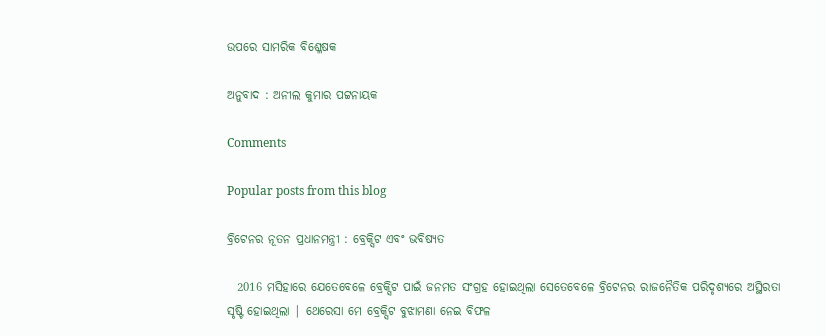ଉପରେ ସାମରିକ ବିଶ୍ଳେଷକ

ଅନୁବାଦ : ଅନୀଲ କୁମାର ପଟ୍ଟନାୟକ

Comments

Popular posts from this blog

ବ୍ରିଟେନର ନୂତନ ପ୍ରଧାନମନ୍ତ୍ରୀ : ବ୍ରେକ୍ସିଟ ଏବଂ ଭବିଷ୍ୟତ

  2016 ମସିହାରେ ଯେତେବେଳେ ବ୍ରେକ୍ସିଟ ପାଇଁ ଜନମତ ସଂଗ୍ରହ ହୋଇଥିଲା ସେତେବେଳେ ବ୍ରିଟେନର ରାଜନୈତିକ ପରିଦୃଶ୍ୟରେ ଅସ୍ଥିରତା ସୃଷ୍ଟି ହୋଇଥିଲା | ଥେରେସା ମେ ବ୍ରେକ୍ସିଟ ବୁଝାମଣା ନେଇ ବିଫଳ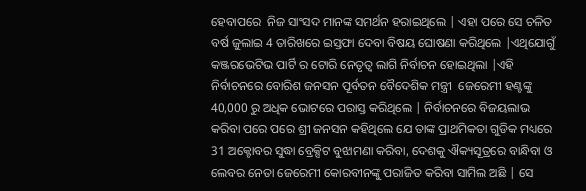ହେବାପରେ  ନିଜ ସାଂସଦ ମାନଙ୍କ ସମର୍ଥନ ହରାଇଥିଲେ | ଏହା ପରେ ସେ ଚଳିତ ବର୍ଷ ଜୁଲାଇ 4 ତାରିଖରେ ଇସ୍ତଫା ଦେବା ବିଷୟ ଘୋଷଣା କରିଥିଲେ |ଏଥିଯୋଗୁଁ କଞ୍ଜରଭେଟିଭ ପାର୍ଟି ର ଟୋରି ନେତୃତ୍ବ ଲାଗି ନିର୍ବାଚନ ହୋଇଥିଲା |ଏହି ନିର୍ବାଚନରେ ବୋରିଶ ଜନସନ ପୂର୍ବତନ ବୈଦେଶିକ ମନ୍ତ୍ରୀ  ଜେରେମୀ ହଣ୍ଟଙ୍କୁ 40,000 ରୁ ଅଧିକ ଭୋଟରେ ପରାସ୍ତ କରିଥିଲେ | ନିର୍ବାଚନରେ ବିଜୟଲାଭ କରିବା ପରେ ପରେ ଶ୍ରୀ ଜନସନ କହିଥିଲେ ଯେ ତାଙ୍କ ପ୍ରାଥମିକତା ଗୁଡିକ ମଧ୍ୟରେ 31 ଅକ୍ଟୋବର ସୁଦ୍ଧା ବ୍ରେକ୍ସିଟ ବୁଝାମଣା କରିବା, ଦେଶକୁ ଐକ୍ୟସୂତ୍ରରେ ବାନ୍ଧିବା ଓ ଲେବର ନେତା ଜେରେମୀ କୋରବୀନଙ୍କୁ ପରାଜିତ କରିବା ସାମିଲ ଅଛି | ସେ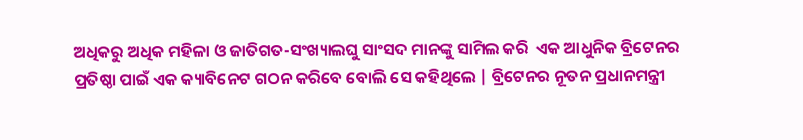ଅଧିକରୁ ଅଧିକ ମହିଳା ଓ ଜାତିଗତ-ସଂଖ୍ୟାଲଘୁ ସାଂସଦ ମାନଙ୍କୁ ସାମିଲ କରି  ଏକ ଆଧୁନିକ ବ୍ରିଟେନର ପ୍ରତିଷ୍ଠା ପାଇଁ ଏକ କ୍ୟାବିନେଟ ଗଠନ କରିବେ ବୋଲି ସେ କହିଥିଲେ | ବ୍ରିଟେନର ନୂତନ ପ୍ରଧାନମନ୍ତ୍ରୀ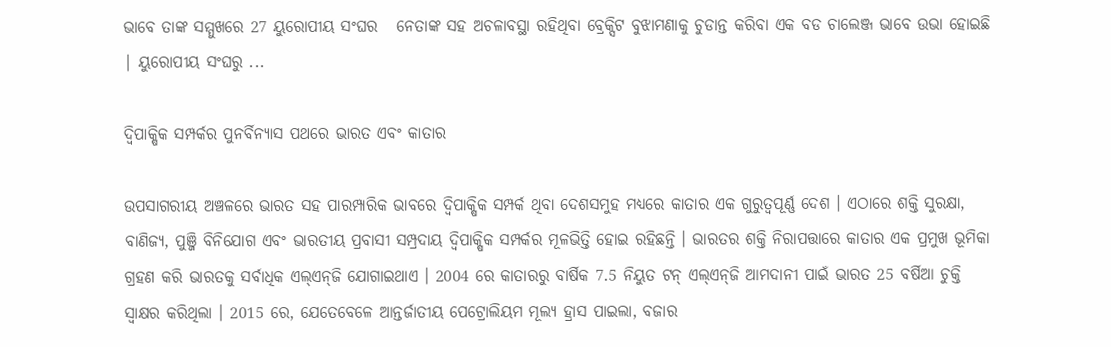ଭାବେ ତାଙ୍କ ସମ୍ମୁଖରେ 27 ୟୁରୋପୀୟ ସଂଘର   ନେତାଙ୍କ ସହ ଅଚଳାବସ୍ଥା ରହିଥିବା ବ୍ରେକ୍ସିଟ ବୁଝାମଣାକୁ ଚୁଡାନ୍ତ କରିବା ଏକ ବଡ ଚାଲେଞ୍ଜ ଭାବେ ଉଭା ହୋଇଛି | ୟୁରୋପୀୟ ସଂଘରୁ ...

ଦ୍ୱିପାକ୍ଷିକ ସମ୍ପର୍କର ପୁନର୍ବିନ୍ୟାସ ପଥରେ ଭାରତ ଏବଂ କାତାର

ଉପସାଗରୀୟ ଅଞ୍ଚଳରେ ଭାରତ ସହ ପାରମ୍ପାରିକ ଭାବରେ ଦ୍ୱିପାକ୍ଷିକ ସମ୍ପର୍କ ଥିବା ଦେଶସମୁହ ମଧ୍ୟରେ କାତାର ଏକ ଗୁରୁତ୍ୱପୂର୍ଣ୍ଣ ଦେଶ । ଏଠାରେ ଶକ୍ତି ସୁରକ୍ଷା, ବାଣିଜ୍ୟ, ପୁଞ୍ଜି ବିନିଯୋଗ ଏବଂ ଭାରତୀୟ ପ୍ରବାସୀ ସମ୍ପ୍ରଦାୟ ଦ୍ୱିପାକ୍ଷିକ ସମ୍ପର୍କର ମୂଳଭିତ୍ତି ହୋଇ ରହିଛନ୍ତି । ଭାରତର ଶକ୍ତି ନିରାପତ୍ତାରେ କାତାର ଏକ ପ୍ରମୁଖ ଭୂମିକା ଗ୍ରହଣ କରି ଭାରତକୁ ସର୍ବାଧିକ ଏଲ୍‌ଏନ୍‌ଜି ଯୋଗାଇଥାଏ । 2004 ରେ କାତାରରୁ ବାର୍ଷିକ 7.5 ନିୟୁତ ଟନ୍ ଏଲ୍‌ଏନ୍‌ଜି ଆମଦାନୀ ପାଇଁ ଭାରତ 25 ବର୍ଷିଆ ଚୁକ୍ତି ସ୍ୱାକ୍ଷର କରିଥିଲା । 2015 ରେ, ଯେତେବେଳେ ଆନ୍ତର୍ଜାତୀୟ ପେଟ୍ରୋଲିୟମ ମୂଲ୍ୟ ହ୍ରାସ ପାଇଲା, ବଜାର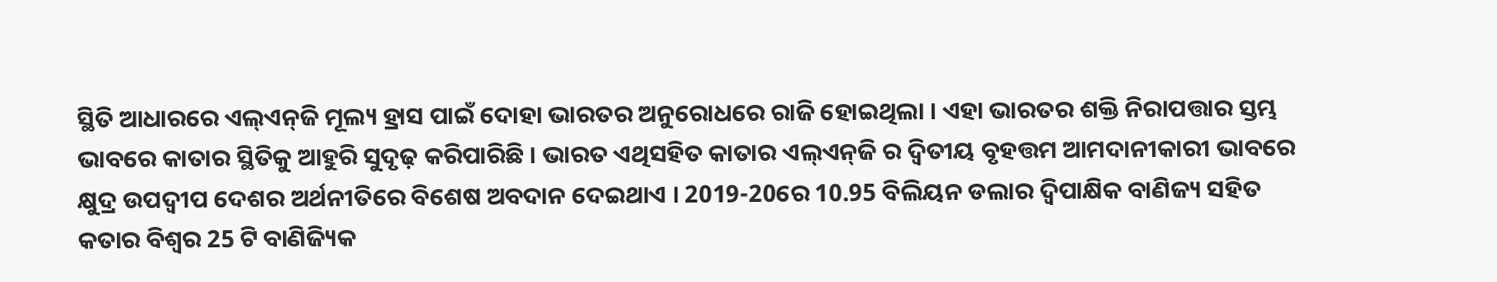ସ୍ଥିତି ଆଧାରରେ ଏଲ୍‌ଏନ୍‌ଜି ମୂଲ୍ୟ ହ୍ରାସ ପାଇଁ ଦୋହା ଭାରତର ଅନୁରୋଧରେ ରାଜି ହୋଇଥିଲା । ଏହା ଭାରତର ଶକ୍ତି ନିରାପତ୍ତାର ସ୍ତମ୍ଭ ଭାବରେ କାତାର ସ୍ଥିତିକୁ ଆହୁରି ସୁଦୃଢ଼ କରିପାରିଛି । ଭାରତ ଏଥିସହିତ କାତାର ଏଲ୍‌ଏନ୍‌ଜି ର ଦ୍ୱିତୀୟ ବୃହତ୍ତମ ଆମଦାନୀକାରୀ ଭାବରେ କ୍ଷୁଦ୍ର ଉପଦ୍ୱୀପ ଦେଶର ଅର୍ଥନୀତିରେ ବିଶେଷ ଅବଦାନ ଦେଇଥାଏ । 2019-20ରେ 10.95 ବିଲିୟନ ଡଲାର ଦ୍ୱିପାକ୍ଷିକ ବାଣିଜ୍ୟ ସହିତ କତାର ବିଶ୍ୱର 25 ଟି ବାଣିଜ୍ୟିକ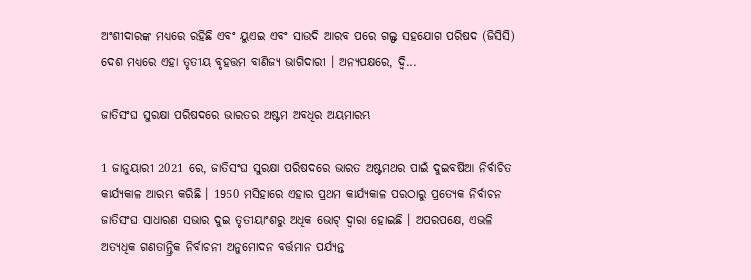ଅଂଶୀଦାରଙ୍କ ମଧ୍ୟରେ ରହିଛି ଏବଂ ୟୁଏଇ ଏବଂ ସାଉଦି ଆରବ ପରେ ଗଲ୍ଫ ସହଯୋଗ ପରିଷଦ (ଜିସିସି) ଦେଶ ମଧ୍ୟରେ ଏହା ତୃତୀୟ ବୃହତ୍ତମ ବାଣିଜ୍ୟ ଭାଗିଦାରୀ । ଅନ୍ୟପକ୍ଷରେ, ଦ୍ୱି...

ଜାତିସଂଘ ସୁରକ୍ଷା ପରିଷଦରେ ଭାରତର ଅଷ୍ଟମ ଅବଧିର ଅୟମାରମ୍ଭ

1 ଜାନୁୟାରୀ 2021 ରେ, ଜାତିସଂଘ ସୁରକ୍ଷା ପରିଷଦରେ ଭାରତ ଅଷ୍ଟମଥର ପାଇଁ ଦୁଇବର୍ଷିଆ ନିର୍ବାଚିତ କାର୍ଯ୍ୟକାଳ ଆରମ୍ଭ କରିଛି । 1950 ମସିହାରେ ଏହାର ପ୍ରଥମ କାର୍ଯ୍ୟକାଳ ପରଠାରୁ ପ୍ରତ୍ୟେକ ନିର୍ବାଚନ ଜାତିସଂଘ ସାଧାରଣ ସଭାର ଦୁଇ ତୃତୀୟାଂଶରୁ ଅଧିକ ଭୋଟ୍ ଦ୍ବାରା ହୋଇଛି । ଅପରପକ୍ଷେ, ଏଭଳି ଅତ୍ୟଧିକ ଗଣତାନ୍ତ୍ରିକ ନିର୍ବାଚନୀ ଅନୁମୋଦନ ବର୍ତ୍ତମାନ ପର୍ଯ୍ୟନ୍ତ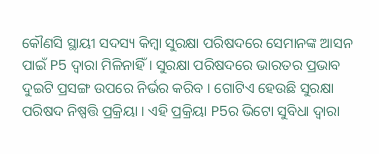କୌଣସି ସ୍ଥାୟୀ ସଦସ୍ୟ କିମ୍ବା ସୁରକ୍ଷା ପରିଷଦରେ ସେମାନଙ୍କ ଆସନ ପାଇଁ P5 ଦ୍ୱାରା ମିଳିନାହିଁ । ସୁରକ୍ଷା ପରିଷଦରେ ଭାରତର ପ୍ରଭାବ ଦୁଇଟି ପ୍ରସଙ୍ଗ ଉପରେ ନିର୍ଭର କରିବ । ଗୋଟିଏ ହେଉଛି ସୁରକ୍ଷା ପରିଷଦ ନିଷ୍ପତ୍ତି ପ୍ରକ୍ରିୟା । ଏହି ପ୍ରକ୍ରିୟା P5ର ଭିଟୋ ସୁବିଧା ଦ୍ୱାରା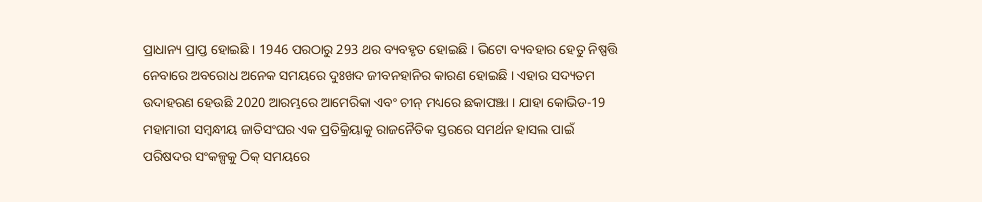ପ୍ରାଧାନ୍ୟ ପ୍ରାପ୍ତ ହୋଇଛି । 1946 ପରଠାରୁ 293 ଥର ବ୍ୟବହୃତ ହୋଇଛି । ଭିଟୋ ବ୍ୟବହାର ହେତୁ ନିଷ୍ପତ୍ତି ନେବାରେ ଅବରୋଧ ଅନେକ ସମୟରେ ଦୁଃଖଦ ଜୀବନହାନିର କାରଣ ହୋଇଛି । ଏହାର ସଦ୍ୟତମ ଉଦାହରଣ ହେଉଛି 2020 ଆରମ୍ଭରେ ଆମେରିକା ଏବଂ ଚୀନ୍ ମଧ୍ୟରେ ଛକାପଞ୍ଝା । ଯାହା କୋଭିଡ-19 ମହାମାରୀ ସମ୍ବନ୍ଧୀୟ ଜାତିସଂଘର ଏକ ପ୍ରତିକ୍ରିୟାକୁ ରାଜନୈତିକ ସ୍ତରରେ ସମର୍ଥନ ହାସଲ ପାଇଁ ପରିଷଦର ସଂକଳ୍ପକୁ ଠିକ୍ ସମୟରେ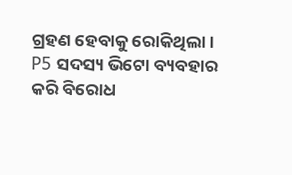ଗ୍ରହଣ ହେବାକୁ ରୋକିଥିଲା । P5 ସଦସ୍ୟ ଭିଟୋ ବ୍ୟବହାର କରି ବିରୋଧ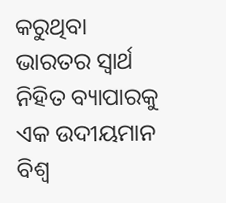କରୁଥିବା ଭାରତର ସ୍ବାର୍ଥ ନିହିତ ବ୍ୟାପାରକୁ ଏକ ଉଦୀୟମାନ ବିଶ୍ୱ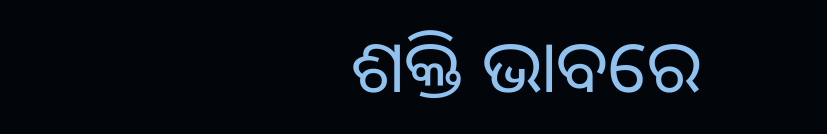ଶକ୍ତି ଭାବରେ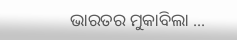ଭାରତର ମୁକାବିଲା ...